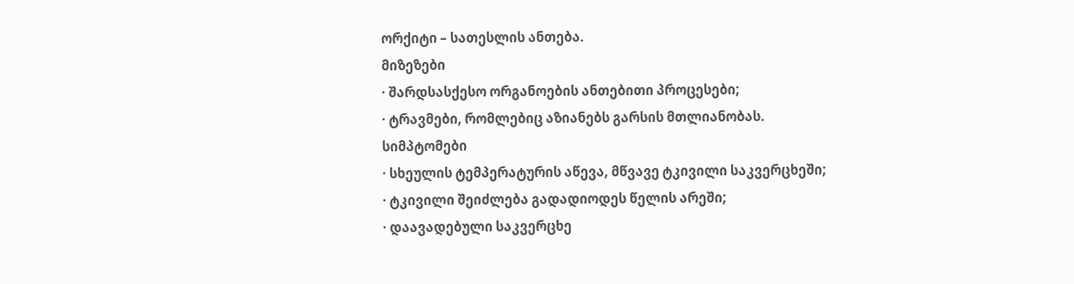ორქიტი – სათესლის ანთება.
მიზეზები
· შარდსასქესო ორგანოების ანთებითი პროცესები;
· ტრავმები, რომლებიც აზიანებს გარსის მთლიანობას.
სიმპტომები
· სხეულის ტემპერატურის აწევა, მწვავე ტკივილი საკვერცხეში;
· ტკივილი შეიძლება გადადიოდეს წელის არეში;
· დაავადებული საკვერცხე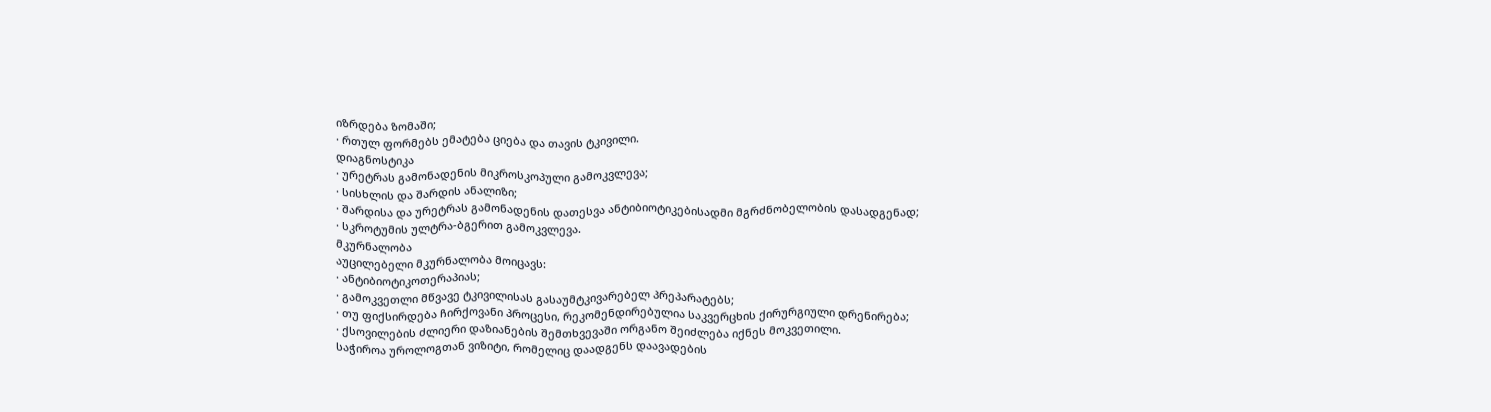იზრდება ზომაში;
· რთულ ფორმებს ემატება ციება და თავის ტკივილი.
დიაგნოსტიკა
· ურეტრას გამონადენის მიკროსკოპული გამოკვლევა;
· სისხლის და შარდის ანალიზი;
· შარდისა და ურეტრას გამონადენის დათესვა ანტიბიოტიკებისადმი მგრძნობელობის დასადგენად;
· სკროტუმის ულტრა-ბგერით გამოკვლევა.
მკურნალობა
აუცილებელი მკურნალობა მოიცავს:
· ანტიბიოტიკოთერაპიას;
· გამოკვეთლი მწვავე ტკივილისას გასაუმტკივარებელ პრეპარატებს;
· თუ ფიქსირდება ჩირქოვანი პროცესი, რეკომენდირებულია საკვერცხის ქირურგიული დრენირება;
· ქსოვილების ძლიერი დაზიანების შემთხვევაში ორგანო შეიძლება იქნეს მოკვეთილი.
საჭიროა უროლოგთან ვიზიტი, რომელიც დაადგენს დაავადების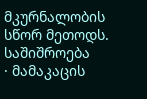მკურნალობის სწორ მეთოდს.
საშიშროება
· მამაკაცის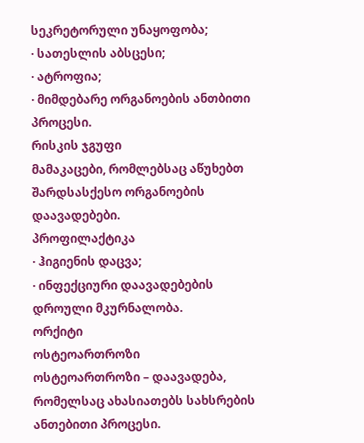სეკრეტორული უნაყოფობა;
· სათესლის აბსცესი;
· ატროფია;
· მიმდებარე ორგანოების ანთბითი პროცესი.
რისკის ჯგუფი
მამაკაცები, რომლებსაც აწუხებთ შარდსასქესო ორგანოების დაავადებები.
პროფილაქტიკა
· ჰიგიენის დაცვა;
· ინფექციური დაავადებების დროული მკურნალობა.
ორქიტი
ოსტეოართროზი
ოსტეოართროზი – დაავადება, რომელსაც ახასიათებს სახსრების ანთებითი პროცესი.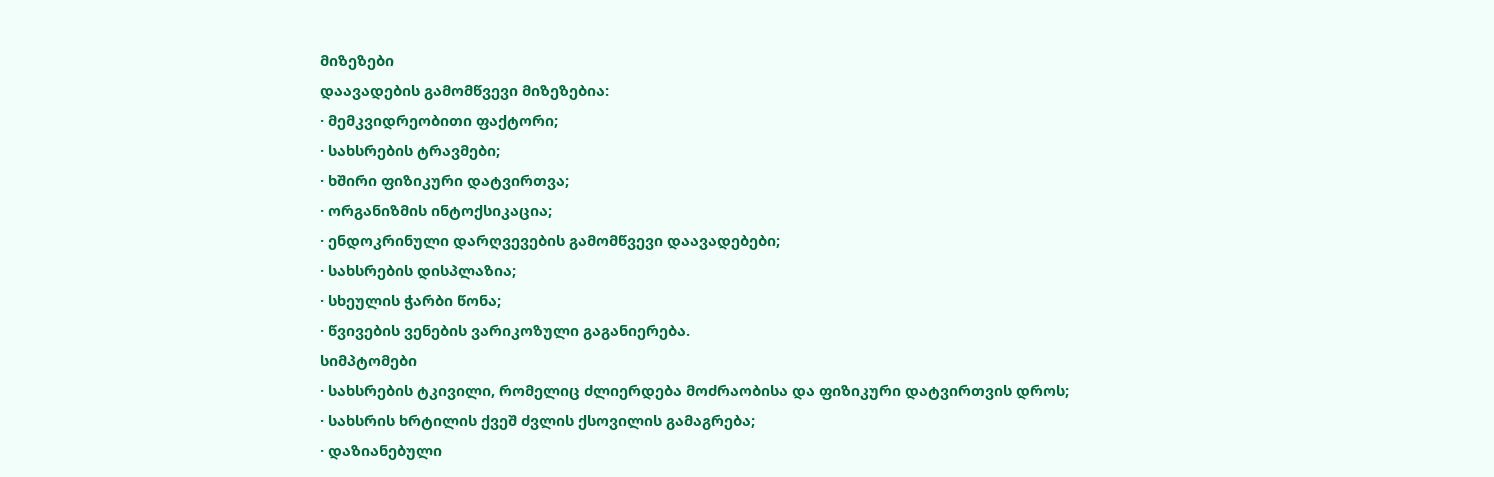მიზეზები
დაავადების გამომწვევი მიზეზებია:
· მემკვიდრეობითი ფაქტორი;
· სახსრების ტრავმები;
· ხშირი ფიზიკური დატვირთვა;
· ორგანიზმის ინტოქსიკაცია;
· ენდოკრინული დარღვევების გამომწვევი დაავადებები;
· სახსრების დისპლაზია;
· სხეულის ჭარბი წონა;
· წვივების ვენების ვარიკოზული გაგანიერება.
სიმპტომები
· სახსრების ტკივილი, რომელიც ძლიერდება მოძრაობისა და ფიზიკური დატვირთვის დროს;
· სახსრის ხრტილის ქვეშ ძვლის ქსოვილის გამაგრება;
· დაზიანებული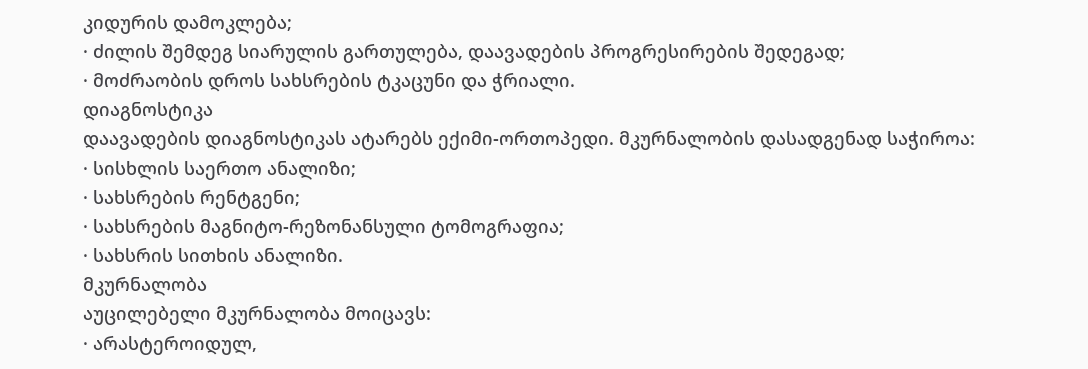კიდურის დამოკლება;
· ძილის შემდეგ სიარულის გართულება, დაავადების პროგრესირების შედეგად;
· მოძრაობის დროს სახსრების ტკაცუნი და ჭრიალი.
დიაგნოსტიკა
დაავადების დიაგნოსტიკას ატარებს ექიმი-ორთოპედი. მკურნალობის დასადგენად საჭიროა:
· სისხლის საერთო ანალიზი;
· სახსრების რენტგენი;
· სახსრების მაგნიტო-რეზონანსული ტომოგრაფია;
· სახსრის სითხის ანალიზი.
მკურნალობა
აუცილებელი მკურნალობა მოიცავს:
· არასტეროიდულ,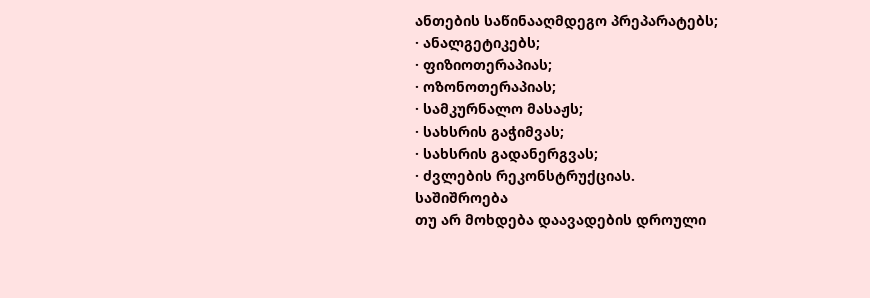ანთების საწინააღმდეგო პრეპარატებს;
· ანალგეტიკებს;
· ფიზიოთერაპიას;
· ოზონოთერაპიას;
· სამკურნალო მასაჟს;
· სახსრის გაჭიმვას;
· სახსრის გადანერგვას;
· ძვლების რეკონსტრუქციას.
საშიშროება
თუ არ მოხდება დაავადების დროული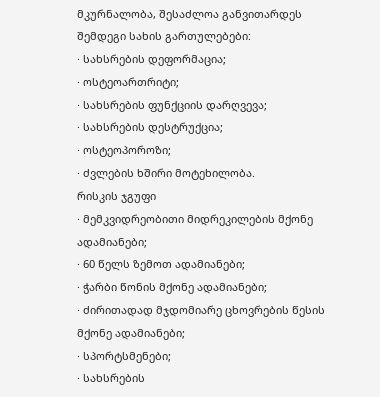მკურნალობა, შესაძლოა განვითარდეს შემდეგი სახის გართულებები:
· სახსრების დეფორმაცია;
· ოსტეოართრიტი;
· სახსრების ფუნქციის დარღვევა;
· სახსრების დესტრუქცია;
· ოსტეოპოროზი;
· ძვლების ხშირი მოტეხილობა.
რისკის ჯგუფი
· მემკვიდრეობითი მიდრეკილების მქონე ადამიანები;
· 60 წელს ზემოთ ადამიანები;
· ჭარბი წონის მქონე ადამიანები;
· ძირითადად მჯდომიარე ცხოვრების წესის მქონე ადამიანები;
· სპორტსმენები;
· სახსრების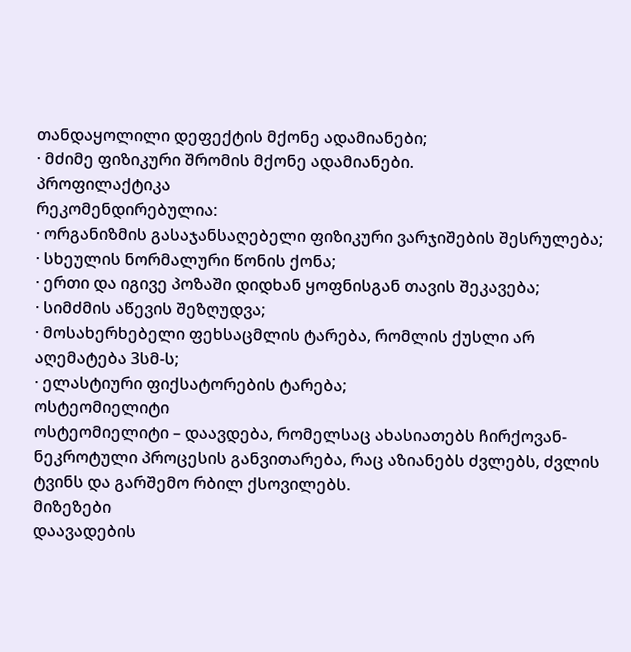თანდაყოლილი დეფექტის მქონე ადამიანები;
· მძიმე ფიზიკური შრომის მქონე ადამიანები.
პროფილაქტიკა
რეკომენდირებულია:
· ორგანიზმის გასაჯანსაღებელი ფიზიკური ვარჯიშების შესრულება;
· სხეულის ნორმალური წონის ქონა;
· ერთი და იგივე პოზაში დიდხან ყოფნისგან თავის შეკავება;
· სიმძმის აწევის შეზღუდვა;
· მოსახერხებელი ფეხსაცმლის ტარება, რომლის ქუსლი არ აღემატება 3სმ-ს;
· ელასტიური ფიქსატორების ტარება;
ოსტეომიელიტი
ოსტეომიელიტი – დაავდება, რომელსაც ახასიათებს ჩირქოვან-ნეკროტული პროცესის განვითარება, რაც აზიანებს ძვლებს, ძვლის ტვინს და გარშემო რბილ ქსოვილებს.
მიზეზები
დაავადების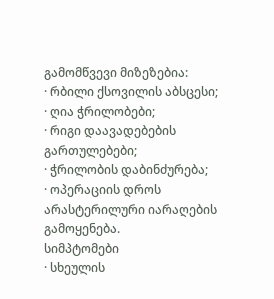გამომწვევი მიზეზებია:
· რბილი ქსოვილის აბსცესი;
· ღია ჭრილობები;
· რიგი დაავადებების გართულებები;
· ჭრილობის დაბინძურება;
· ოპერაციის დროს არასტერილური იარაღების გამოყენება.
სიმპტომები
· სხეულის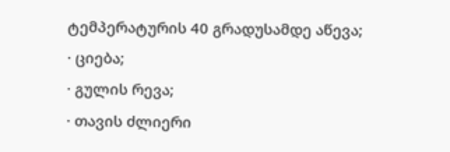ტემპერატურის 40 გრადუსამდე აწევა;
· ციება;
· გულის რევა;
· თავის ძლიერი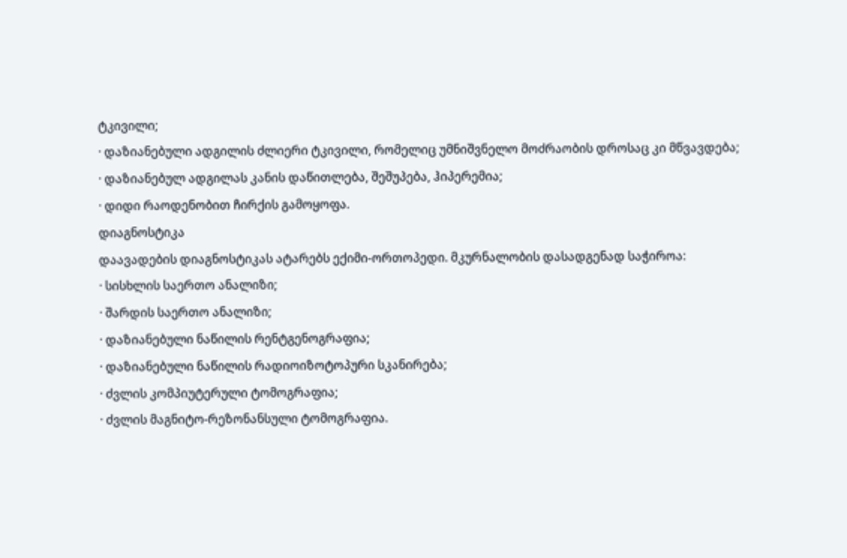ტკივილი;
· დაზიანებული ადგილის ძლიერი ტკივილი, რომელიც უმნიშვნელო მოძრაობის დროსაც კი მწვავდება;
· დაზიანებულ ადგილას კანის დაწითლება, შეშუპება, ჰიპერემია;
· დიდი რაოდენობით ჩირქის გამოყოფა.
დიაგნოსტიკა
დაავადების დიაგნოსტიკას ატარებს ექიმი-ორთოპედი. მკურნალობის დასადგენად საჭიროა:
· სისხლის საერთო ანალიზი;
· შარდის საერთო ანალიზი;
· დაზიანებული ნაწილის რენტგენოგრაფია;
· დაზიანებული ნაწილის რადიოიზოტოპური სკანირება;
· ძვლის კომპიუტერული ტომოგრაფია;
· ძვლის მაგნიტო-რეზონანსული ტომოგრაფია.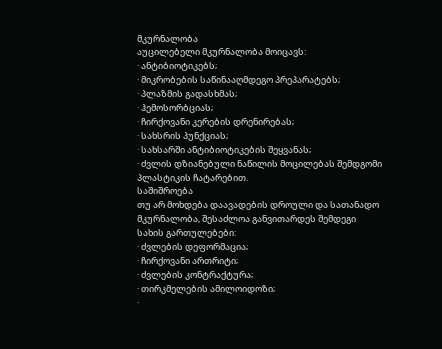მკურნალობა
აუცილებელი მკურნალობა მოიცავს:
· ანტიბიოტიკებს;
· მიკრობების საწინააღმდეგო პრეპარატებს;
· პლაზმის გადასხმას;
· ჰემოსორბციას;
· ჩირქოვანი კერების დრენირებას;
· სახსრის პუნქციას;
· სახსარში ანტიბიოტიკების შეყვანას;
· ძვლის დზიანებული ნაწილის მოცილებას შემდგომი პლასტიკის ჩატარებით.
საშიშროება
თუ არ მოხდება დაავადების დროული და სათანადო მკურნალობა, შესაძლოა განვითარდეს შემდეგი სახის გართულებები:
· ძვლების დეფორმაცია;
· ჩირქოვანი ართრიტი;
· ძვლების კონტრაქტურა;
· თირკმელების ამილოიდოზი;
·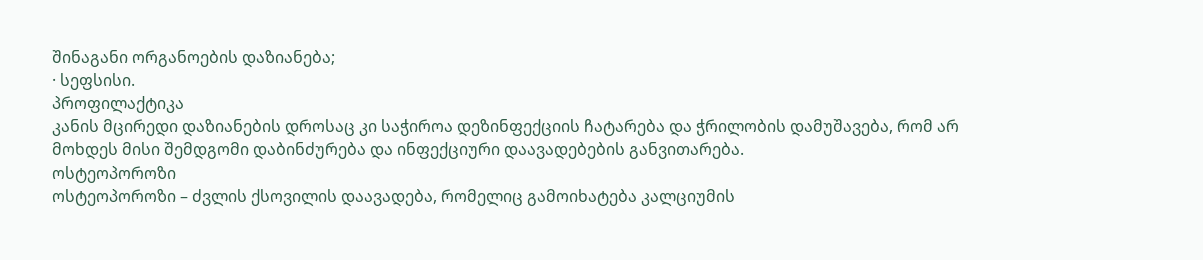შინაგანი ორგანოების დაზიანება;
· სეფსისი.
პროფილაქტიკა
კანის მცირედი დაზიანების დროსაც კი საჭიროა დეზინფექციის ჩატარება და ჭრილობის დამუშავება, რომ არ მოხდეს მისი შემდგომი დაბინძურება და ინფექციური დაავადებების განვითარება.
ოსტეოპოროზი
ოსტეოპოროზი – ძვლის ქსოვილის დაავადება, რომელიც გამოიხატება კალციუმის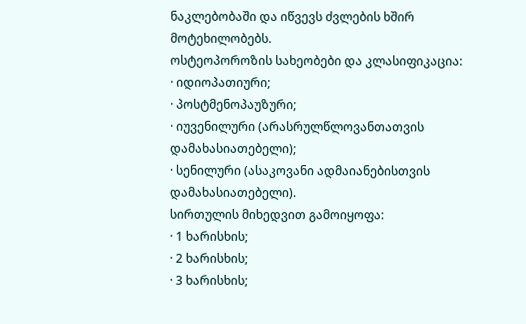ნაკლებობაში და იწვევს ძვლების ხშირ მოტეხილობებს.
ოსტეოპოროზის სახეობები და კლასიფიკაცია:
· იდიოპათიური;
· პოსტმენოპაუზური;
· იუვენილური (არასრულწლოვანთათვის დამახასიათებელი);
· სენილური (ასაკოვანი ადმაიანებისთვის დამახასიათებელი).
სირთულის მიხედვით გამოიყოფა:
· 1 ხარისხის;
· 2 ხარისხის;
· 3 ხარისხის;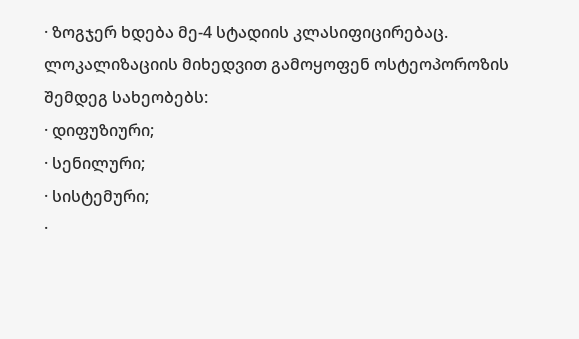· ზოგჯერ ხდება მე-4 სტადიის კლასიფიცირებაც.
ლოკალიზაციის მიხედვით გამოყოფენ ოსტეოპოროზის შემდეგ სახეობებს:
· დიფუზიური;
· სენილური;
· სისტემური;
·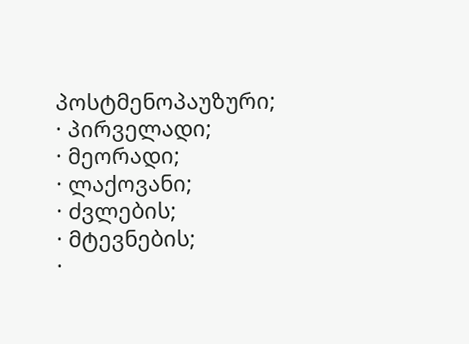პოსტმენოპაუზური;
· პირველადი;
· მეორადი;
· ლაქოვანი;
· ძვლების;
· მტევნების;
·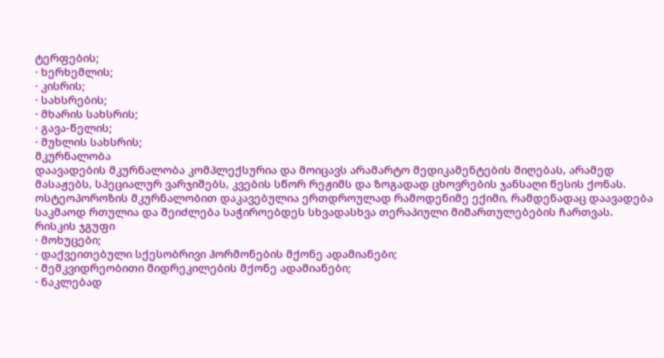ტერფების;
· ხერხემლის;
· კისრის;
· სახსრების;
· მხარის სახსრის;
· გავა-წელის;
· მუხლის სახსრის;
მკურნალობა
დაავადების მკურნალობა კომპლექსურია და მოიცავს არამარტო მედიკამენტების მიღებას, არამედ მასაჟებს, სპეციალურ ვარჯიშებს, კვების სწორ რეჟიმს და ზოგადად ცხოვრების ჯანსაღი წესის ქონას.
ოსტეოპოროზის მკურნალობით დაკავებულია ერთდროულად რამოდენიმე ექიმი, რამდენადაც დაავადება საკმაოდ რთულია და შეიძლება საჭიროებდეს სხვადასხვა თერაპიული მიმართულებების ჩართვას.
რისკის ჯგუფი
· მოხუცები;
· დაქვეითებული სქესობრივი ჰორმონების მქონე ადამიანები;
· მემკვიდრეობითი მიდრეკილების მქონე ადამიანები;
· ნაკლებად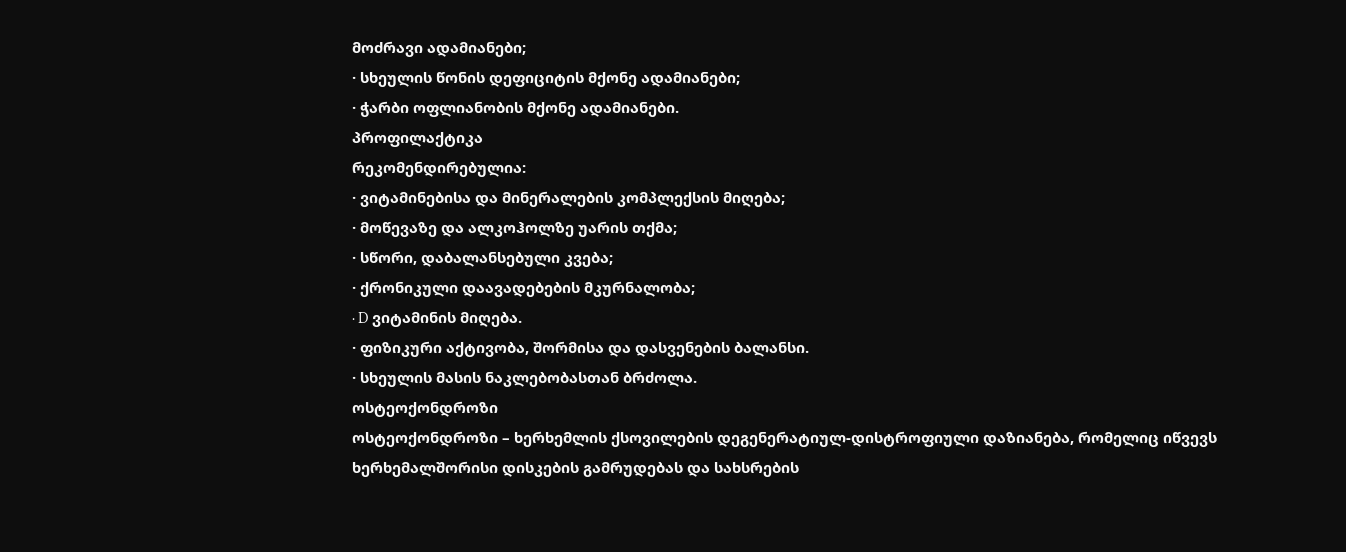მოძრავი ადამიანები;
· სხეულის წონის დეფიციტის მქონე ადამიანები;
· ჭარბი ოფლიანობის მქონე ადამიანები.
პროფილაქტიკა
რეკომენდირებულია:
· ვიტამინებისა და მინერალების კომპლექსის მიღება;
· მოწევაზე და ალკოჰოლზე უარის თქმა;
· სწორი, დაბალანსებული კვება;
· ქრონიკული დაავადებების მკურნალობა;
· D ვიტამინის მიღება.
· ფიზიკური აქტივობა, შორმისა და დასვენების ბალანსი.
· სხეულის მასის ნაკლებობასთან ბრძოლა.
ოსტეოქონდროზი
ოსტეოქონდროზი – ხერხემლის ქსოვილების დეგენერატიულ-დისტროფიული დაზიანება, რომელიც იწვევს ხერხემალშორისი დისკების გამრუდებას და სახსრების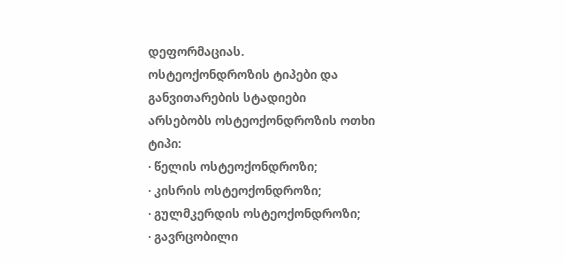დეფორმაციას.
ოსტეოქონდროზის ტიპები და განვითარების სტადიები
არსებობს ოსტეოქონდროზის ოთხი ტიპი:
· წელის ოსტეოქონდროზი;
· კისრის ოსტეოქონდროზი;
· გულმკერდის ოსტეოქონდროზი;
· გავრცობილი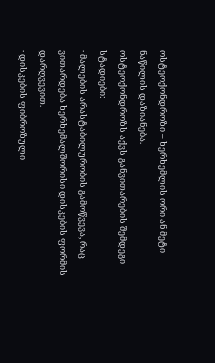ოსტეოქონდროზი – ხერხემლის ორი ან მეტი ნაწილის დაზიანება.
ოსტეოქონდროზს აქვს განვითარების შემდეგი სტადიები:
· მალების არასტაბილურობის გამოწვევა, რაც ვითარდება ხერხემალშორისი დისკების ფორმის დარღვევით.
· დისკების ფიბროზული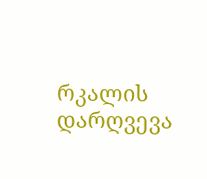რკალის დარღვევა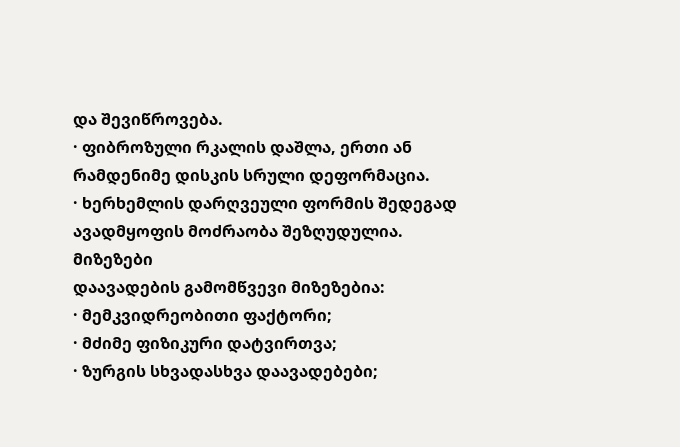და შევიწროვება.
· ფიბროზული რკალის დაშლა, ერთი ან რამდენიმე დისკის სრული დეფორმაცია.
· ხერხემლის დარღვეული ფორმის შედეგად ავადმყოფის მოძრაობა შეზღუდულია.
მიზეზები
დაავადების გამომწვევი მიზეზებია:
· მემკვიდრეობითი ფაქტორი;
· მძიმე ფიზიკური დატვირთვა;
· ზურგის სხვადასხვა დაავადებები;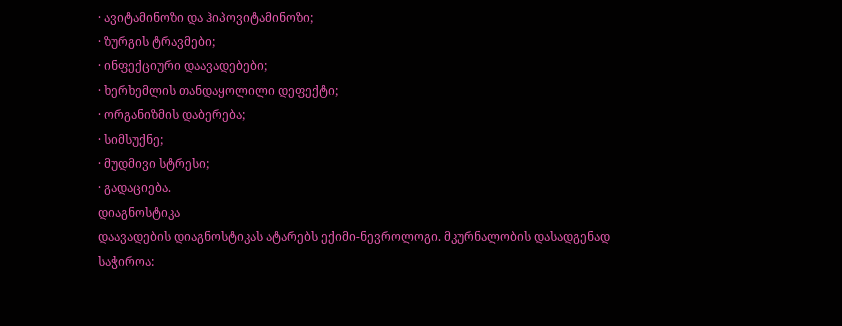· ავიტამინოზი და ჰიპოვიტამინოზი;
· ზურგის ტრავმები;
· ინფექციური დაავადებები;
· ხერხემლის თანდაყოლილი დეფექტი;
· ორგანიზმის დაბერება;
· სიმსუქნე;
· მუდმივი სტრესი;
· გადაციება.
დიაგნოსტიკა
დაავადების დიაგნოსტიკას ატარებს ექიმი-ნევროლოგი. მკურნალობის დასადგენად საჭიროა: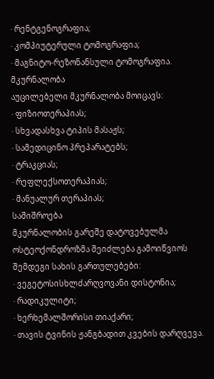· რენტგენოგრაფია;
· კომპიუტერული ტომოგრაფია;
· მაგნიტო-რეზონანსული ტომოგრაფია.
მკურნალობა
აუცილებელი მკურნალობა მოიცავს:
· ფიზიოთერაპიას;
· სხვადასხვა ტიპის მასაჟს;
· სამედიცინო პრეპარატებს;
· ტრაკციას;
· რეფლექსოთერაპიას;
· მანუალურ თერაპიას;
საშიშროება
მკურნალობის გარეშე დატოვებულმა ოსტეოქონდროზმა შეიძლება გამოიწვიოს შემდეგი სახის გართულებები:
· ვეგეტოსისხლძარღვოვანი დისტონია;
· რადიკულიტი;
· ხერხემალშორისი თიაქარი;
· თავის ტვინის ჟანგბადით კვების დარღვევა.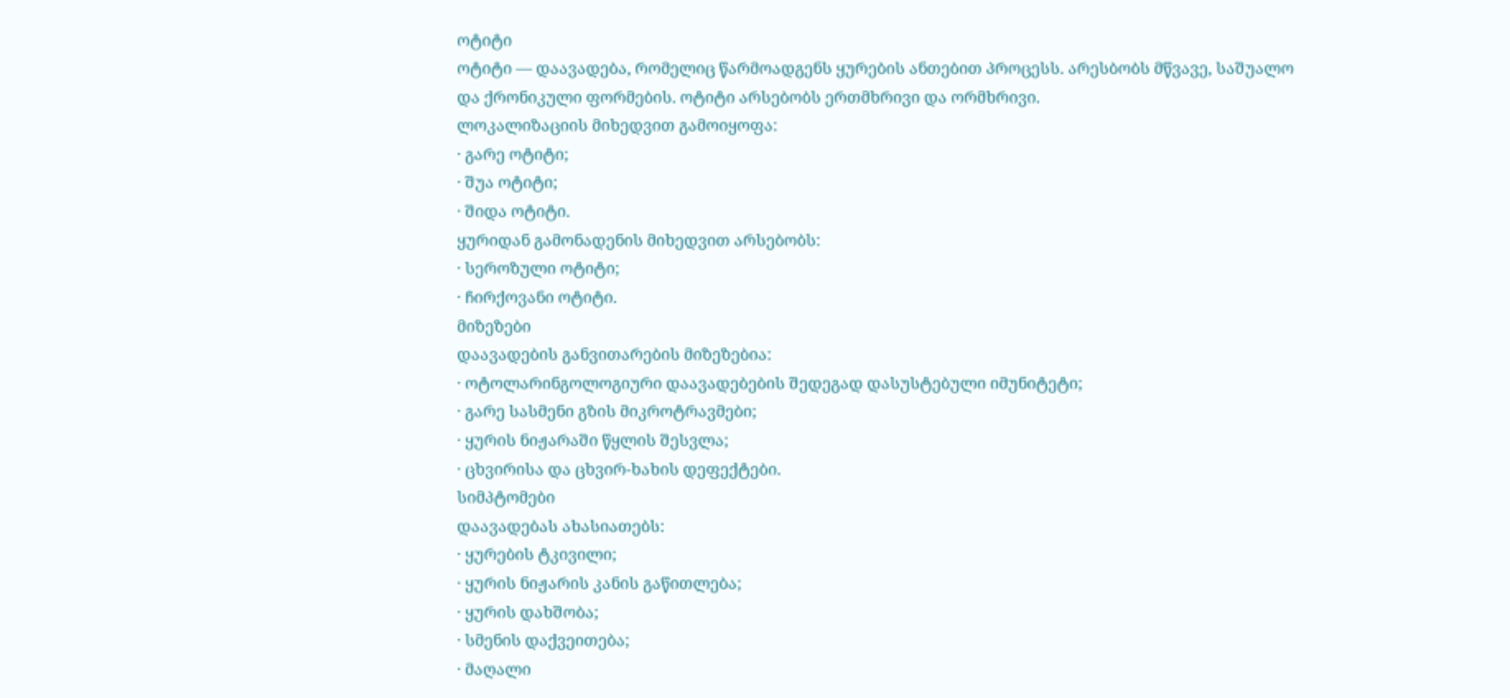ოტიტი
ოტიტი — დაავადება, რომელიც წარმოადგენს ყურების ანთებით პროცესს. არესბობს მწვავე, საშუალო და ქრონიკული ფორმების. ოტიტი არსებობს ერთმხრივი და ორმხრივი.
ლოკალიზაციის მიხედვით გამოიყოფა:
· გარე ოტიტი;
· შუა ოტიტი;
· შიდა ოტიტი.
ყურიდან გამონადენის მიხედვით არსებობს:
· სეროზული ოტიტი;
· ჩირქოვანი ოტიტი.
მიზეზები
დაავადების განვითარების მიზეზებია:
· ოტოლარინგოლოგიური დაავადებების შედეგად დასუსტებული იმუნიტეტი;
· გარე სასმენი გზის მიკროტრავმები;
· ყურის ნიჟარაში წყლის შესვლა;
· ცხვირისა და ცხვირ-ხახის დეფექტები.
სიმპტომები
დაავადებას ახასიათებს:
· ყურების ტკივილი;
· ყურის ნიჟარის კანის გაწითლება;
· ყურის დახშობა;
· სმენის დაქვეითება;
· მაღალი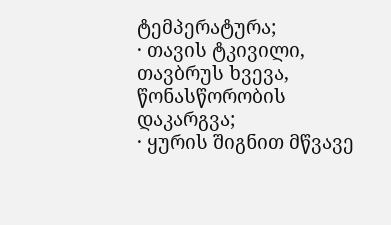ტემპერატურა;
· თავის ტკივილი, თავბრუს ხვევა, წონასწორობის დაკარგვა;
· ყურის შიგნით მწვავე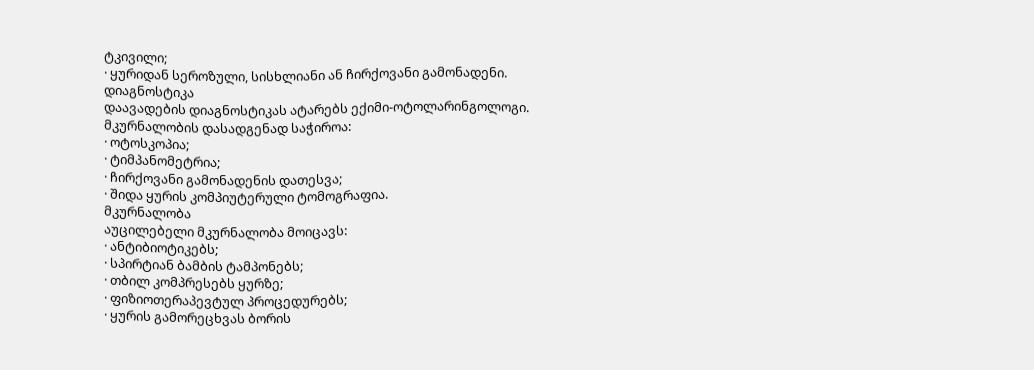ტკივილი;
· ყურიდან სეროზული, სისხლიანი ან ჩირქოვანი გამონადენი.
დიაგნოსტიკა
დაავადების დიაგნოსტიკას ატარებს ექიმი-ოტოლარინგოლოგი. მკურნალობის დასადგენად საჭიროა:
· ოტოსკოპია;
· ტიმპანომეტრია;
· ჩირქოვანი გამონადენის დათესვა;
· შიდა ყურის კომპიუტერული ტომოგრაფია.
მკურნალობა
აუცილებელი მკურნალობა მოიცავს:
· ანტიბიოტიკებს;
· სპირტიან ბამბის ტამპონებს;
· თბილ კომპრესებს ყურზე;
· ფიზიოთერაპევტულ პროცედურებს;
· ყურის გამორეცხვას ბორის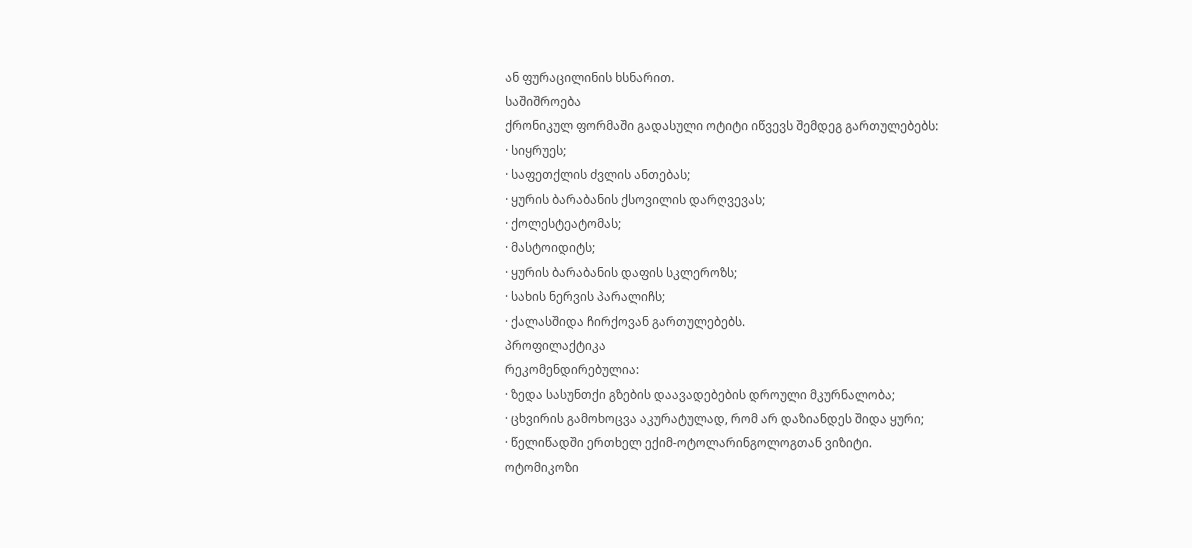ან ფურაცილინის ხსნარით.
საშიშროება
ქრონიკულ ფორმაში გადასული ოტიტი იწვევს შემდეგ გართულებებს:
· სიყრუეს;
· საფეთქლის ძვლის ანთებას;
· ყურის ბარაბანის ქსოვილის დარღვევას;
· ქოლესტეატომას;
· მასტოიდიტს;
· ყურის ბარაბანის დაფის სკლეროზს;
· სახის ნერვის პარალიჩს;
· ქალასშიდა ჩირქოვან გართულებებს.
პროფილაქტიკა
რეკომენდირებულია:
· ზედა სასუნთქი გზების დაავადებების დროული მკურნალობა;
· ცხვირის გამოხოცვა აკურატულად, რომ არ დაზიანდეს შიდა ყური;
· წელიწადში ერთხელ ექიმ-ოტოლარინგოლოგთან ვიზიტი.
ოტომიკოზი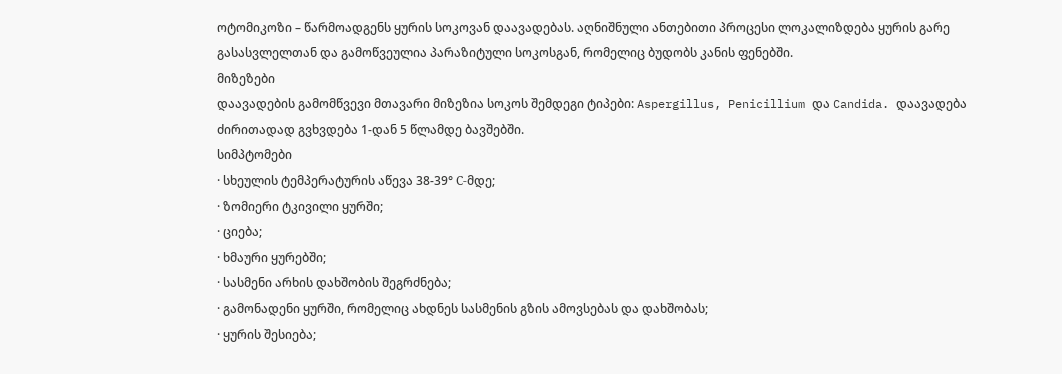ოტომიკოზი – წარმოადგენს ყურის სოკოვან დაავადებას. აღნიშნული ანთებითი პროცესი ლოკალიზდება ყურის გარე გასასვლელთან და გამოწვეულია პარაზიტული სოკოსგან, რომელიც ბუდობს კანის ფენებში.
მიზეზები
დაავადების გამომწვევი მთავარი მიზეზია სოკოს შემდეგი ტიპები: Aspergillus, Penicillium და Candida. დაავადება ძირითადად გვხვდება 1-დან 5 წლამდე ბავშებში.
სიმპტომები
· სხეულის ტემპერატურის აწევა 38-39° С-მდე;
· ზომიერი ტკივილი ყურში;
· ციება;
· ხმაური ყურებში;
· სასმენი არხის დახშობის შეგრძნება;
· გამონადენი ყურში, რომელიც ახდნეს სასმენის გზის ამოვსებას და დახშობას;
· ყურის შესიება;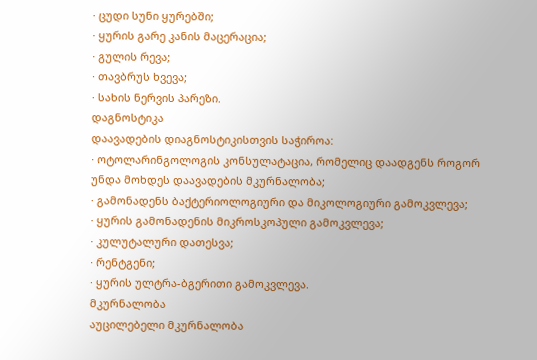· ცუდი სუნი ყურებში;
· ყურის გარე კანის მაცერაცია;
· გულის რევა;
· თავბრუს ხვევა;
· სახის ნერვის პარეზი.
დაგნოსტიკა
დაავადების დიაგნოსტიკისთვის საჭიროა:
· ოტოლარინგოლოგის კონსულატაცია, რომელიც დაადგენს როგორ უნდა მოხდეს დაავადების მკურნალობა;
· გამონადენს ბაქტერიოლოგიური და მიკოლოგიური გამოკვლევა;
· ყურის გამონადენის მიკროსკოპული გამოკვლევა;
· კულუტალური დათესვა;
· რენტგენი;
· ყურის ულტრა-ბგერითი გამოკვლევა.
მკურნალობა
აუცილებელი მკურნალობა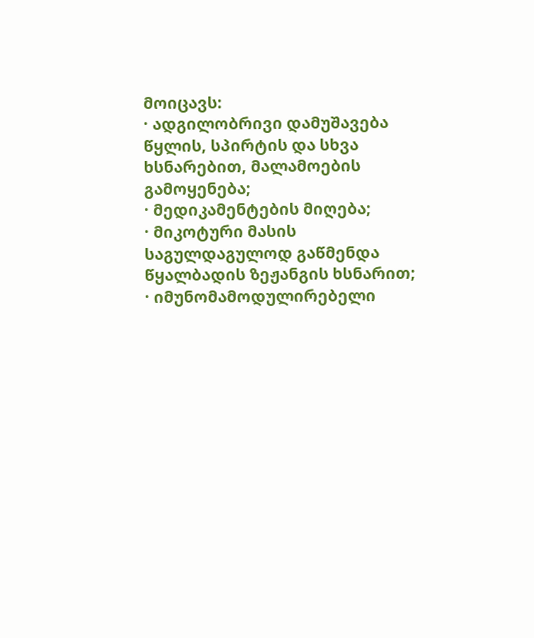მოიცავს:
· ადგილობრივი დამუშავება წყლის, სპირტის და სხვა ხსნარებით, მალამოების გამოყენება;
· მედიკამენტების მიღება;
· მიკოტური მასის საგულდაგულოდ გაწმენდა წყალბადის ზეჟანგის ხსნარით;
· იმუნომამოდულირებელი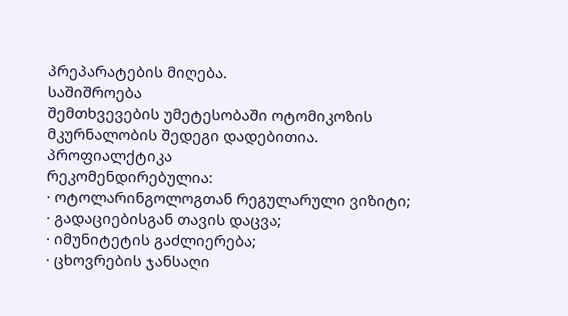პრეპარატების მიღება.
საშიშროება
შემთხვევების უმეტესობაში ოტომიკოზის მკურნალობის შედეგი დადებითია.
პროფიალქტიკა
რეკომენდირებულია:
· ოტოლარინგოლოგთან რეგულარული ვიზიტი;
· გადაციებისგან თავის დაცვა;
· იმუნიტეტის გაძლიერება;
· ცხოვრების ჯანსაღი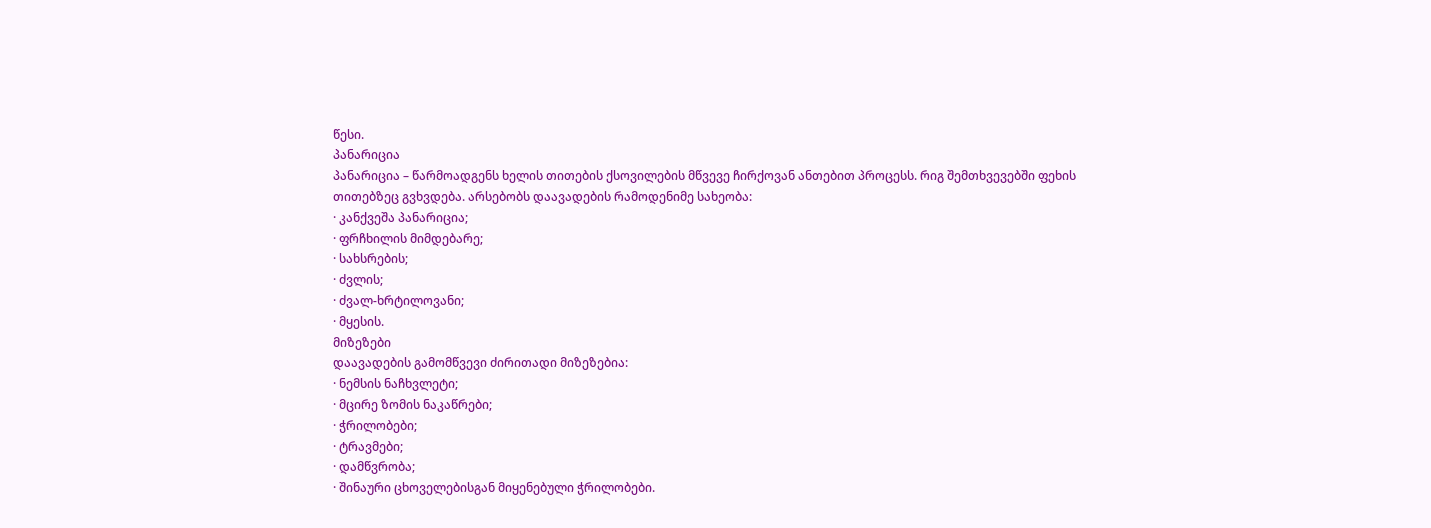წესი.
პანარიცია
პანარიცია – წარმოადგენს ხელის თითების ქსოვილების მწვევე ჩირქოვან ანთებით პროცესს. რიგ შემთხვევებში ფეხის თითებზეც გვხვდება. არსებობს დაავადების რამოდენიმე სახეობა:
· კანქვეშა პანარიცია;
· ფრჩხილის მიმდებარე;
· სახსრების;
· ძვლის;
· ძვალ-ხრტილოვანი;
· მყესის.
მიზეზები
დაავადების გამომწვევი ძირითადი მიზეზებია:
· ნემსის ნაჩხვლეტი;
· მცირე ზომის ნაკაწრები;
· ჭრილობები;
· ტრავმები;
· დამწვრობა;
· შინაური ცხოველებისგან მიყენებული ჭრილობები.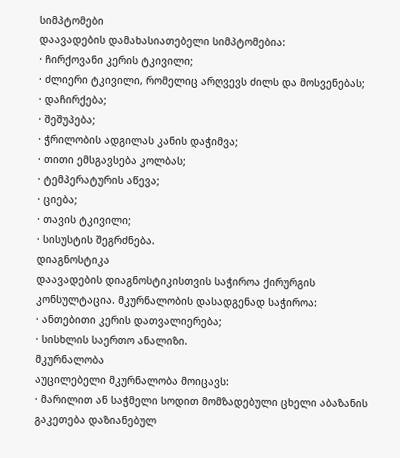სიმპტომები
დაავადების დამახასიათებელი სიმპტომებია:
· ჩირქოვანი კერის ტკივილი;
· ძლიერი ტკივილი, რომელიც არღვევს ძილს და მოსვენებას;
· დაჩირქება;
· შეშუპება;
· ჭრილობის ადგილას კანის დაჭიმვა;
· თითი ემსგავსება კოლბას;
· ტემპერატურის აწევა;
· ციება;
· თავის ტკივილი;
· სისუსტის შეგრძნება.
დიაგნოსტიკა
დაავადების დიაგნოსტიკისთვის საჭიროა ქირურგის კონსულტაცია. მკურნალობის დასადგენად საჭიროა:
· ანთებითი კერის დათვალიერება;
· სისხლის საერთო ანალიზი.
მკურნალობა
აუცილებელი მკურნალობა მოიცავს:
· მარილით ან საჭმელი სოდით მომზადებული ცხელი აბაზანის გაკეთება დაზიანებულ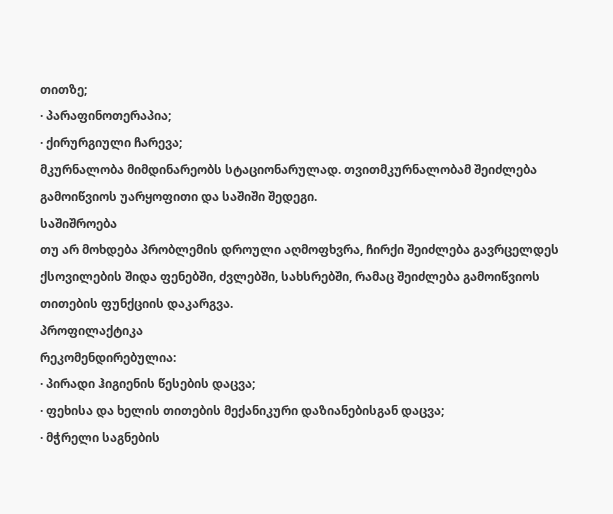თითზე;
· პარაფინოთერაპია;
· ქირურგიული ჩარევა;
მკურნალობა მიმდინარეობს სტაციონარულად. თვითმკურნალობამ შეიძლება გამოიწვიოს უარყოფითი და საშიში შედეგი.
საშიშროება
თუ არ მოხდება პრობლემის დროული აღმოფხვრა, ჩირქი შეიძლება გავრცელდეს ქსოვილების შიდა ფენებში, ძვლებში, სახსრებში, რამაც შეიძლება გამოიწვიოს თითების ფუნქციის დაკარგვა.
პროფილაქტიკა
რეკომენდირებულია:
· პირადი ჰიგიენის წესების დაცვა;
· ფეხისა და ხელის თითების მექანიკური დაზიანებისგან დაცვა;
· მჭრელი საგნების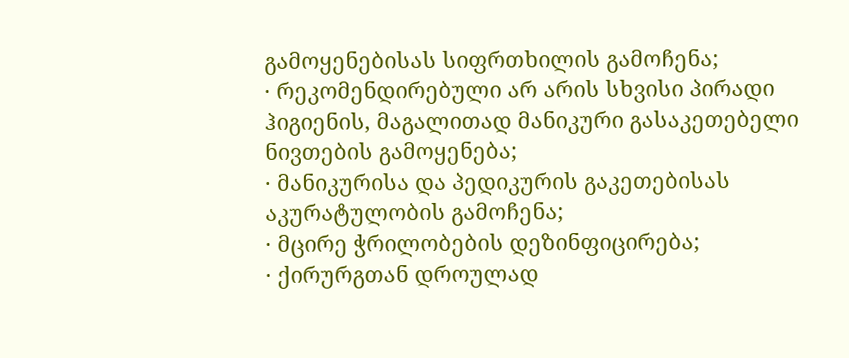გამოყენებისას სიფრთხილის გამოჩენა;
· რეკომენდირებული არ არის სხვისი პირადი ჰიგიენის, მაგალითად მანიკური გასაკეთებელი ნივთების გამოყენება;
· მანიკურისა და პედიკურის გაკეთებისას აკურატულობის გამოჩენა;
· მცირე ჭრილობების დეზინფიცირება;
· ქირურგთან დროულად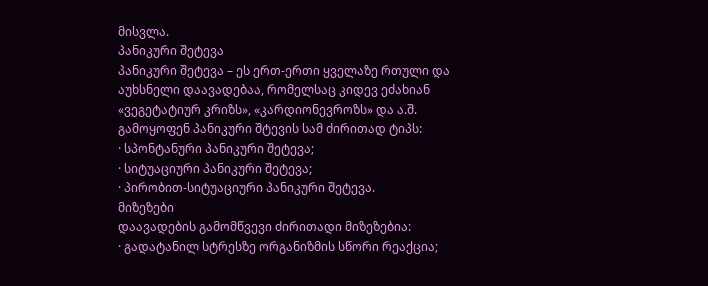მისვლა.
პანიკური შეტევა
პანიკური შეტევა – ეს ერთ-ერთი ყველაზე რთული და აუხსნელი დაავადებაა, რომელსაც კიდევ ეძახიან «ვეგეტატიურ კრიზს», «კარდიონევროზს» და ა.შ.
გამოყოფენ პანიკური შტევის სამ ძირითად ტიპს:
· სპონტანური პანიკური შეტევა;
· სიტუაციური პანიკური შეტევა;
· პირობით-სიტუაციური პანიკური შეტევა.
მიზეზები
დაავადების გამომწვევი ძირითადი მიზეზებია:
· გადატანილ სტრესზე ორგანიზმის სწორი რეაქცია;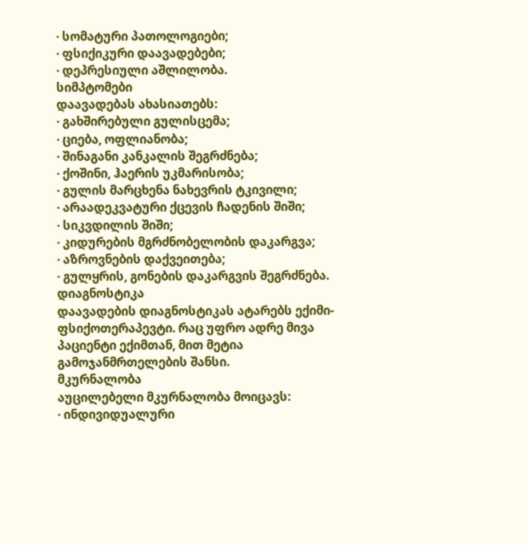· სომატური პათოლოგიები;
· ფსიქიკური დაავადებები;
· დეპრესიული აშლილობა.
სიმპტომები
დაავადებას ახასიათებს:
· გახშირებული გულისცემა;
· ციება, ოფლიანობა;
· შინაგანი კანკალის შეგრძნება;
· ქოშინი, ჰაერის უკმარისობა;
· გულის მარცხენა ნახევრის ტკივილი;
· არაადეკვატური ქცევის ჩადენის შიში;
· სიკვდილის შიში;
· კიდურების მგრძნობელობის დაკარგვა;
· აზროვნების დაქვეითება;
· გულყრის, გონების დაკარგვის შეგრძნება.
დიაგნოსტიკა
დაავადების დიაგნოსტიკას ატარებს ექიმი-ფსიქოთერაპევტი. რაც უფრო ადრე მივა პაციენტი ექიმთან, მით მეტია გამოჯანმრთელების შანსი.
მკურნალობა
აუცილებელი მკურნალობა მოიცავს:
· ინდივიდუალური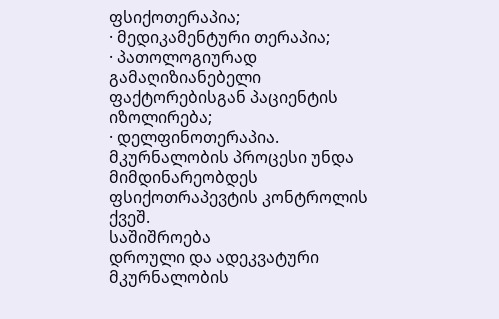ფსიქოთერაპია;
· მედიკამენტური თერაპია;
· პათოლოგიურად გამაღიზიანებელი ფაქტორებისგან პაციენტის იზოლირება;
· დელფინოთერაპია.
მკურნალობის პროცესი უნდა მიმდინარეობდეს ფსიქოთრაპევტის კონტროლის ქვეშ.
საშიშროება
დროული და ადეკვატური მკურნალობის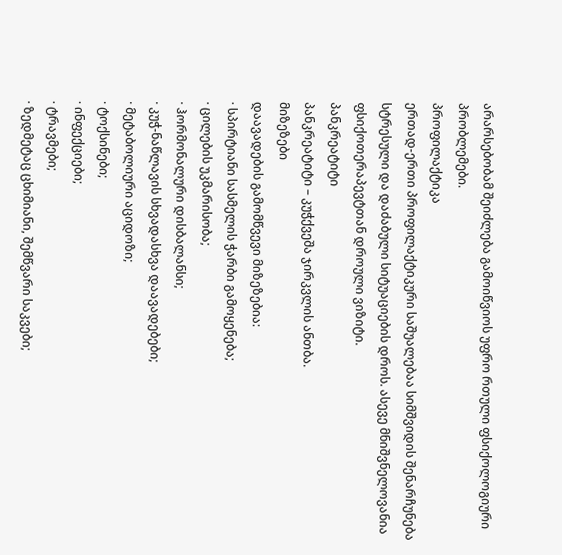არარსებობამ შეიძლება გამოიწვიოს უფრო რთული ფსიქოლოგიური პრობლემები.
პროფილაქტიკა
ერთად-ერთი პროფილაქტიკური საშუალებაა სიმშვიდის შენარჩუნება სტრესული და დაძაბული სიტუაციების დროს. ასევე მნიშვნელოვანია ფსიქოთერაპევტთან დროული ვიზიტი.
პანკრეატიტი
პანკრეატიტი – კუჭქვეშა ჯირკვლის ანთბა.
მიზეზები
დაავადების გამომწვევი მიზეზებია:
· სპირტიანი სასმელის ჭარბი გამოყენება;
· ცილების უკმარისობა;
· ჰორმონალური დისბალანსი;
· კუჭ-ნაწლავის სხვადასხვა დაავადებები;
· მეტაბოლიური აციდოზი;
· ტოქსინები;
· ინფექციები;
· ტრავმები;
· ზედმეტაც ცხიმიანი, შემწვარი საკვები;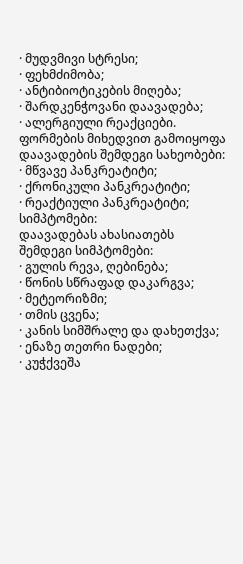· მუდვმივი სტრესი;
· ფეხმძიმობა;
· ანტიბიოტიკების მიღება;
· შარდკენჭოვანი დაავადება;
· ალერგიული რეაქციები.
ფორმების მიხედვით გამოიყოფა დაავადების შემდეგი სახეობები:
· მწვავე პანკრეატიტი;
· ქრონიკული პანკრეატიტი;
· რეაქტიული პანკრეატიტი;
სიმპტომები:
დაავადებას ახასიათებს შემდეგი სიმპტომები:
· გულის რევა, ღებინება;
· წონის სწრაფად დაკარგვა;
· მეტეორიზმი;
· თმის ცვენა;
· კანის სიმშრალე და დახეთქვა;
· ენაზე თეთრი ნადები;
· კუჭქვეშა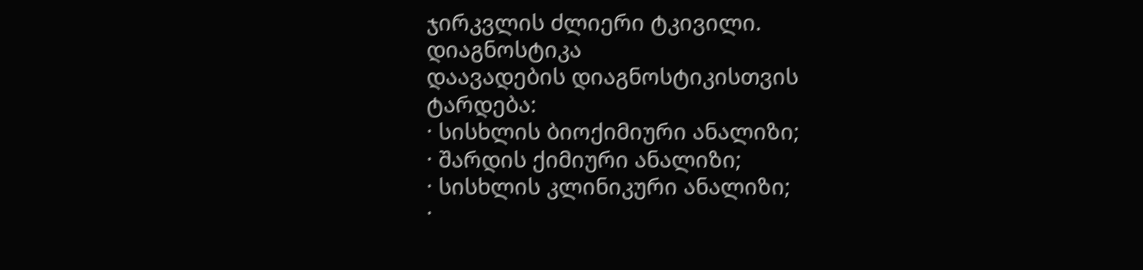ჯირკვლის ძლიერი ტკივილი.
დიაგნოსტიკა
დაავადების დიაგნოსტიკისთვის ტარდება:
· სისხლის ბიოქიმიური ანალიზი;
· შარდის ქიმიური ანალიზი;
· სისხლის კლინიკური ანალიზი;
·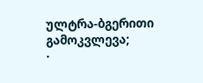ულტრა-ბგერითი გამოკვლევა;
·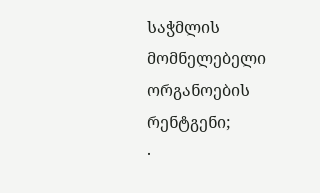საჭმლის მომნელებელი ორგანოების რენტგენი;
·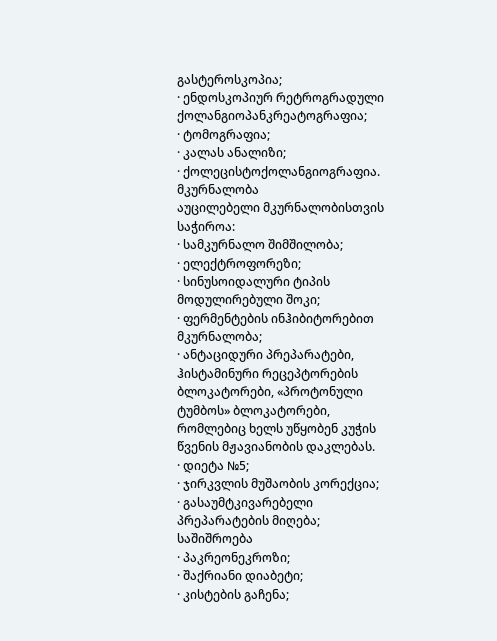გასტეროსკოპია;
· ენდოსკოპიურ რეტროგრადული ქოლანგიოპანკრეატოგრაფია;
· ტომოგრაფია;
· კალას ანალიზი;
· ქოლეცისტოქოლანგიოგრაფია.
მკურნალობა
აუცილებელი მკურნალობისთვის საჭიროა:
· სამკურნალო შიმშილობა;
· ელექტროფორეზი;
· სინუსოიდალური ტიპის მოდულირებული შოკი;
· ფერმენტების ინჰიბიტორებით მკურნალობა;
· ანტაციდური პრეპარატები, ჰისტამინური რეცეპტორების ბლოკატორები, «პროტონული ტუმბოს» ბლოკატორები, რომლებიც ხელს უწყობენ კუჭის წვენის მჟავიანობის დაკლებას.
· დიეტა №5;
· ჯირკვლის მუშაობის კორექცია;
· გასაუმტკივარებელი პრეპარატების მიღება;
საშიშროება
· პაკრეონეკროზი;
· შაქრიანი დიაბეტი;
· კისტების გაჩენა;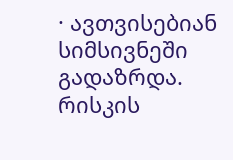· ავთვისებიან სიმსივნეში გადაზრდა.
რისკის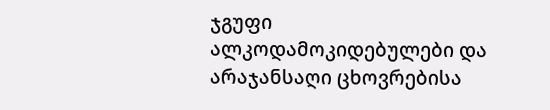ჯგუფი
ალკოდამოკიდებულები და არაჯანსაღი ცხოვრებისა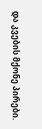და კვების მქონე პირები.